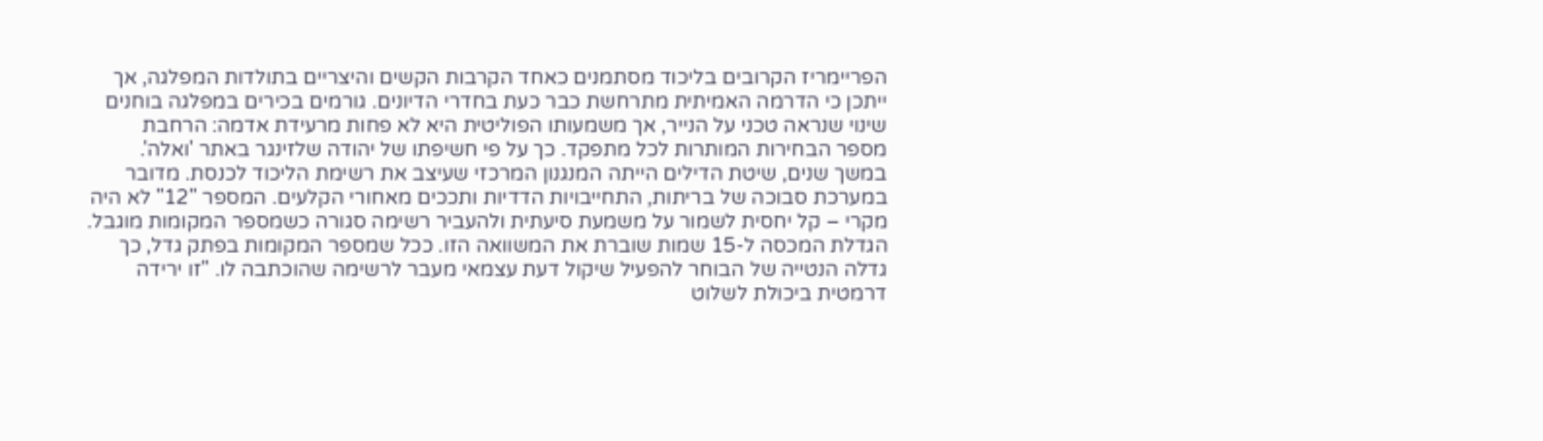הפריימריז הקרובים בליכוד מסתמנים כאחד הקרבות הקשים והיצריים בתולדות המפלגה, אך ייתכן כי הדרמה האמיתית מתרחשת כבר כעת בחדרי הדיונים. גורמים בכירים במפלגה בוחנים שינוי שנראה טכני על הנייר, אך משמעותו הפוליטית היא לא פחות מרעידת אדמה: הרחבת מספר הבחירות המותרות לכל מתפקד. כך על פי חשיפתו של יהודה שלזינגר באתר 'ואלה'.
במשך שנים, שיטת הדילים הייתה המנגנון המרכזי שעיצב את רשימת הליכוד לכנסת. מדובר במערכת סבוכה של בריתות, התחייבויות הדדיות ותככים מאחורי הקלעים. המספר "12" לא היה מקרי – קל יחסית לשמור על משמעת סיעתית ולהעביר רשימה סגורה כשמספר המקומות מוגבל.
הגדלת המכסה ל-15 שמות שוברת את המשוואה הזו. ככל שמספר המקומות בפתק גדל, כך גדלה הנטייה של הבוחר להפעיל שיקול דעת עצמאי מעבר לרשימה שהוכתבה לו. "זו ירידה דרמטית ביכולת לשלוט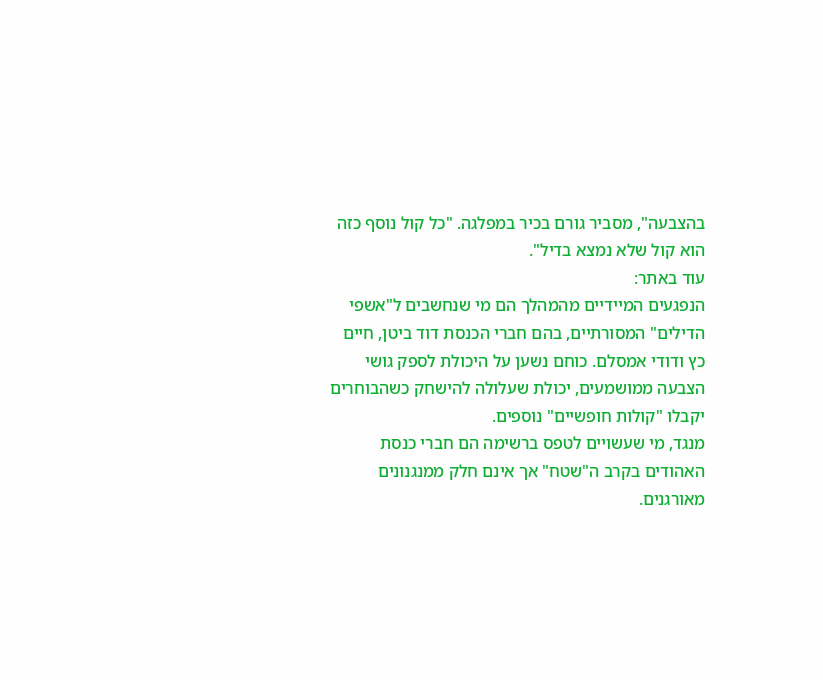בהצבעה", מסביר גורם בכיר במפלגה. "כל קול נוסף כזה הוא קול שלא נמצא בדיל".
עוד באתר:
הנפגעים המיידיים מהמהלך הם מי שנחשבים ל"אשפי הדילים" המסורתיים, בהם חברי הכנסת דוד ביטן, חיים כץ ודודי אמסלם. כוחם נשען על היכולת לספק גושי הצבעה ממושמעים, יכולת שעלולה להישחק כשהבוחרים יקבלו "קולות חופשיים" נוספים.
מנגד, מי שעשויים לטפס ברשימה הם חברי כנסת האהודים בקרב ה"שטח" אך אינם חלק ממנגנונים מאורגנים.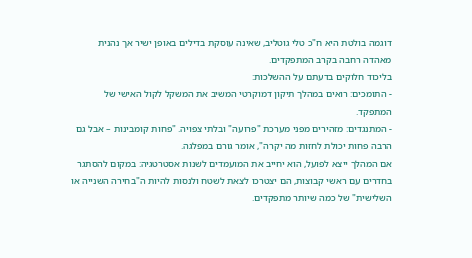דוגמה בולטת היא ח"כ טלי גוטליב, שאינה עוסקת בדילים באופן ישיר אך נהנית מאהדה רחבה בקרב המתפקדים.
בליכוד חלוקים בדעתם על ההשלכות:
- התומכים: רואים במהלך תיקון דמוקרטי המשיב את המשקל לקול האישי של המתפקד.
- המתנגדים: מזהירים מפני מערכת "פרועה" ובלתי צפויה. "פחות קומבינות – אבל גם הרבה פחות יכולת לחזות מה יקרה", אומר גורם במפלגה.
אם המהלך ייצא לפועל, הוא יחייב את המועמדים לשנות אסטרטגיה: במקום להסתגר בחדרים עם ראשי קבוצות, הם יצטרכו לצאת לשטח ולנסות להיות ה"בחירה השנייה או השלישית" של כמה שיותר מתפקדים.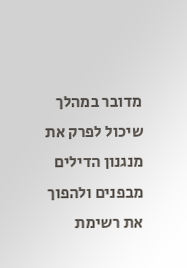מדובר במהלך שיכול לפרק את מנגנון הדילים מבפנים ולהפוך את רשימת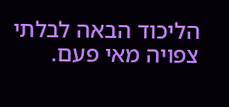הליכוד הבאה לבלתי צפויה מאי פעם.